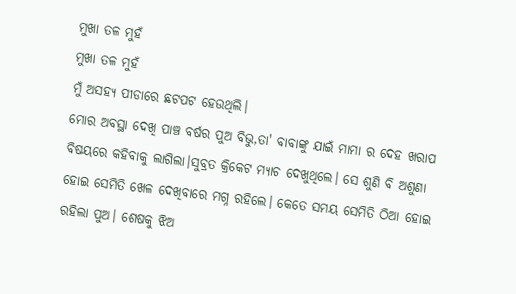ମୁଖା ତଳ ମୁହଁ
ମୁଖା ତଳ ମୁହଁ
ମୁଁ ଅସହ୍ୟ ପୀଡାରେ ଛଟପଟ ହେଉଥିଲି।
ମୋର ଅବସ୍ଥା ଦେଖି ପାଞ୍ଚ ବର୍ଷର ପୁଅ ବିଭୁ,ତା' ବାବାଙ୍କୁ ଯାଇଁ ମାମା ର ଦେହ ଖରାପ ବିଷୟରେ କହିବାକୁ ଲାଗିଲା।ସୁବ୍ରତ କ୍ରିକେଟ ମ୍ୟାଚ ଦେଖୁଥିଲେ। ସେ ଶୁଣି ବି ଅଶୁଣା ହୋଇ ସେମିତି ଖେଳ ଦେଖିବାରେ ମଗ୍ନ ରହିଲେ। କେତେ ସମୟ ସେମିତି ଠିଆ ହୋଇ ରହିଲା ପୁଅ। ଶେଷକୁ ଝିଅ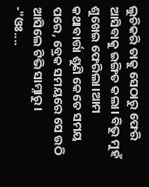ଲୁଚିକରି ତାକୁ ସେଠାରୁ ଫେରି ଆସିବାକୁ ଇଙ୍ଗିତ କଲା। ବିଭୁ ମୁହଁ ଶୁଖେଇ ଫେରିଲା।ଆମ କଥାବାର୍ତ୍ତା ଶୁଣି କେତେ ସମୟ ପରେ, ବ୍ରେକ ସମୟରେ ସେ ଉଠି ଆସିଲେ ଟିଭି ସାମ୍ନାରୁ।
-"ଓଃ....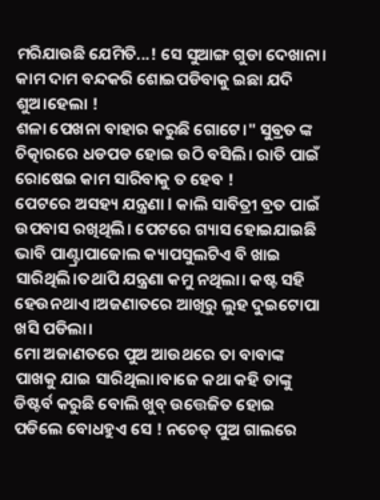ମରିଯାଉଛି ଯେମିତି...! ସେ ସୁଆଙ୍ଗ ଗୁଡା ଦେଖାନା। କାମ ଦାମ ବନ୍ଦକରି ଶୋଇପଡିବାକୁ ଇଛା ଯଦି ଶୁଅ।ହେଲା !
ଶଳା ପେଖନା ବାହାର କରୁଛି ଗୋଟେ।" ସୁବ୍ରତ ଙ୍କ ଚିତ୍କାରରେ ଧଡପଡ ହୋଇ ଉଠି ବସିଲି। ରାତି ପାଇଁ ରୋଷେଇ କାମ ସାରିବାକୁ ତ ହେବ !
ପେଟରେ ଅସହ୍ୟ ଯନ୍ତ୍ରଣା l କାଲି ସାବିତ୍ରୀ ବ୍ରତ ପାଇଁ ଉପବାସ ରଖିଥିଲି। ପେଟରେ ଗ୍ୟାସ ହୋଇଯାଇଛି ଭାବି ପାଣ୍ଟ୍ରାପାଜୋଲ କ୍ୟାପସୁଲଟିଏ ବି ଖାଇ ସାରିଥିଲି।ତଥାପି ଯନ୍ତ୍ରଣା କମୁ ନଥିଲା। କଷ୍ଟ ସହି ହେଉନଥାଏ।ଅଜଣାତରେ ଆଖିରୁ ଲୁହ ଦୁଇଟୋପା ଖସି ପଡିଲା।
ମୋ ଅଜାଣତରେ ପୁଅ ଆଉଥରେ ତା ବାବାଙ୍କ ପାଖକୁ ଯାଇ ସାରିଥିଲା।ବାଜେ କଥା କହି ତାଙ୍କୁ ଡିଷ୍ଟର୍ବ କରୁଛି ବୋଲି ଖୁବ୍ ଉତ୍ତେଜିତ ହୋଇ ପଡିଲେ ବୋଧହୁଏ ସେ ! ନଚେତ୍ ପୁଅ ଗାଲରେ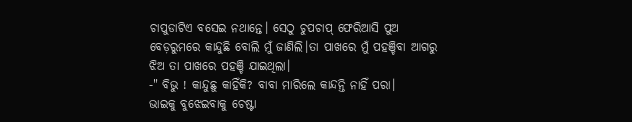ଚାପୁଡାଟିଏ ବସେଇ ନଥାନ୍ତେ। ସେଠୁ ଚୁପଚାପ୍ ଫେରିଆସି ପୁଅ ବେଡ଼ରୁମରେ କାନ୍ଦୁଛି ବୋଲି ମୁଁ ଜାଣିଲି।ତା ପାଖରେ ମୁଁ ପହଞ୍ଚିବା ଆଗରୁ ଝିଅ ତା ପାଖରେ ପହଞ୍ଚି ଯାଇଥିଲା।
-" ବିଭୁ ! କାନ୍ଦୁଛୁ କାହିଁକି? ବାବା ମାରିଲେ କାନ୍ଦନ୍ତି ନାହିଁ ପରା।
ଭାଇକୁ ବୁଝେଇବାକୁ ଚେଷ୍ଟା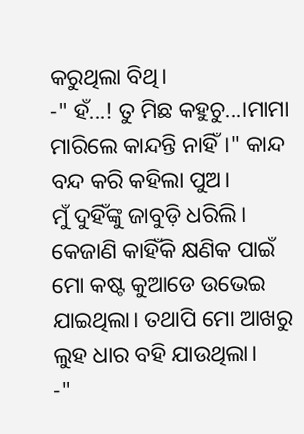କରୁଥିଲା ବିଥି।
-" ହଁ...! ତୁ ମିଛ କହୁଚୁ...।ମାମା ମାରିଲେ କାନ୍ଦନ୍ତି ନାହିଁ।" କାନ୍ଦ ବନ୍ଦ କରି କହିଲା ପୁଅ।
ମୁଁ ଦୁହିଁଙ୍କୁ ଜାବୁଡ଼ି ଧରିଲି। କେଜାଣି କାହିଁକି କ୍ଷଣିକ ପାଇଁ ମୋ କଷ୍ଟ କୁଆଡେ ଉଭେଇ ଯାଇଥିଲା। ତଥାପି ମୋ ଆଖରୁ ଲୁହ ଧାର ବହି ଯାଉଥିଲା।
-"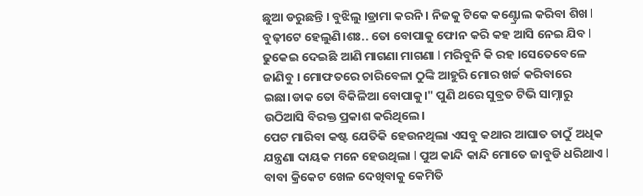ଛୁଆ ଡରୁଛନ୍ତି । ବୁଝିଲୁ ।ଡ୍ରାମା କରନି । ନିଜକୁ ଟିକେ କଣ୍ଟ୍ରୋଲ କରିବା ଶିଖ l ବୁଢ଼ୀଟେ ହେଲୁଣି।ଶଃ.. ତୋ ବୋପାକୁ ଫୋନ କରି କହ ଆସି ନେଇ ଯିବ l ଢୁକେଇ ଦେଇଛି ଆଣି ମାଗଣା ମାଗଣା l ମରିବୁନି କି ରହ ।ସେତେବେଳେ ଜାଣିବୁ । ମୋଫତରେ ଚାରିବେଳା ଠୁଙ୍କି ଆହୁରି ମୋର ଖର୍ଚ୍ଚ କରିବାରେ ଇଛା।ଡାକ ତୋ ବିକିଳିଆ ବୋପାକୁ।" ପୁଣି ଥରେ ସୁବ୍ରତ ଟିଭି ସାମ୍ନାରୁ ଉଠିଆସି ବିରକ୍ତ ପ୍ରକାଶ କରିଥିଲେ।
ପେଟ ମାରିବା କଷ୍ଟ ଯେତିକି ହେଉନଥିଲା ଏସବୁ କଥାର ଆଘାତ ତାଠୁଁ ଅଧିକ ଯନ୍ତ୍ରଣା ଦାୟକ ମନେ ହେଉଥିଲା l ପୁଅ କାନ୍ଦି କାନ୍ଦି ମୋତେ ଜାବୁଡି ଧରିଥାଏ l ବାବା କ୍ରିକେଟ ଖେଳ ଦେଖିବାକୁ କେମିତି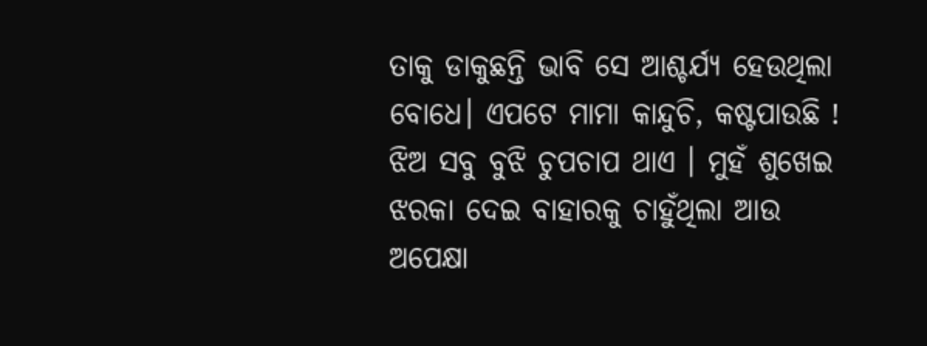ତାକୁ ଡାକୁଛନ୍ତି ଭାବି ସେ ଆଶ୍ଚର୍ଯ୍ୟ ହେଉଥିଲା ବୋଧେ। ଏପଟେ ମାମା କାନ୍ଦୁଚି, କଷ୍ଟପାଉଛି ! ଝିଅ ସବୁ ବୁଝି ଚୁପଚାପ ଥାଏ । ମୁହଁ ଶୁଖେଇ ଝରକା ଦେଇ ବାହାରକୁ ଚାହୁଁଥିଲା ଆଉ ଅପେକ୍ଷା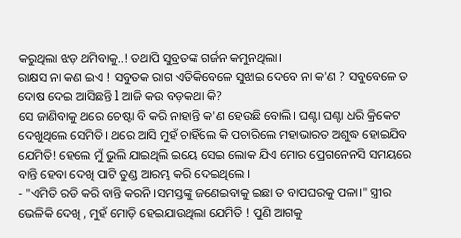କରୁଥିଲା ଝଡ଼ ଥମିବାକୁ..! ତଥାପି ସୁବ୍ରତଙ୍କ ଗର୍ଜନ କମୁନଥିଲା।
ରାକ୍ଷସ ନା କଣ ଇଏ ! ସବୁତକ ରାଗ ଏତିକିବେଳେ ସୁଝାଇ ଦେବେ ନା କ'ଣ ? ସବୁବେଳେ ତ ଦୋଷ ଦେଇ ଆସିଛନ୍ତି l ଆଜି କଉ ବଡ଼କଥା କି?
ସେ ଜାଣିବାକୁ ଥରେ ଚେଷ୍ଟା ବି କରି ନାହାନ୍ତି କ'ଣ ହେଉଛି ବୋଲି। ଘଣ୍ଟା ଘଣ୍ଟା ଧରି କ୍ରିକେଟ ଦେଖୁଥିଲେ ସେମିତି। ଥରେ ଆସି ମୁହଁ ଚାହିଁଲେ କି ପଚାରିଲେ ମହାଭାରତ ଅଶୁଦ୍ଧ ହୋଇଯିବ ଯେମିତି! ହେଲେ ମୁଁ ଭୁଲି ଯାଇଥିଲି ଇୟେ ସେଇ ଲୋକ ଯିଏ ମୋର ପ୍ରେଗନେନସି ସମୟରେ ବାନ୍ତି ହେବା ଦେଖି ପାଟି ତୁଣ୍ଡ ଆରମ୍ଭ କରି ଦେଇଥିଲେ ।
- "ଏମିତି ରଡି କରି ବାନ୍ତି କରନି ।ସମସ୍ତଙ୍କୁ ଜଣେଇବାକୁ ଇଛା ତ ବାପଘରକୁ ପଳା।" ସ୍ତ୍ରୀର ଭେଳିକି ଦେଖି , ମୁହଁ ମୋଡ଼ି ହେଇଯାଉଥିଲା ଯେମିତି ! ପୁଣି ଆଗକୁ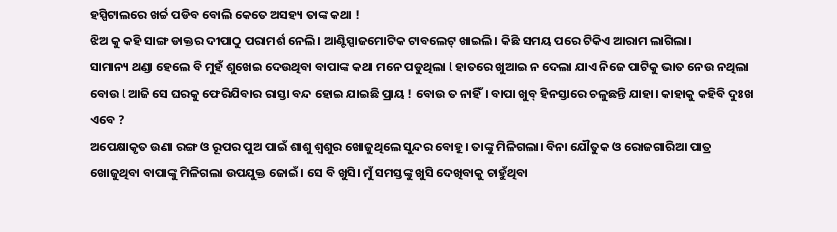ହସ୍ପିଟାଲରେ ଖର୍ଚ୍ଚ ପଡିବ ବୋଲି କେତେ ଅସହ୍ୟ ତାଙ୍କ କଥା !
ଝିଅ କୁ କହି ସାଙ୍ଗ ଡାକ୍ତର ଦୀପାଠୁ ପରାମର୍ଶ ନେଲି। ଆଣ୍ଟିସ୍ପାଜମୋଟିକ ଟାବଲେଟ୍ ଖାଇଲି। କିଛି ସମୟ ପରେ ଟିକିଏ ଆରାମ ଲାଗିଲା।
ସାମାନ୍ୟ ଥଣ୍ଡା ହେଲେ ବି ମୁହଁ ଶୁଖେଇ ଦେଉଥିବା ବାପାଙ୍କ କଥା ମନେ ପଡୁଥିଲା l ହାତରେ ଖୁଆଇ ନ ଦେଲା ଯାଏ ନିଜେ ପାଟିକୁ ଭାତ ନେଉ ନଥିଲା ବୋଉ l ଆଜି ସେ ଘରକୁ ଫେରିଯିବାର ରାସ୍ତା ବନ୍ଦ ହୋଇ ଯାଇଛି ପ୍ରାୟ ! ବୋଉ ତ ନାହିଁ। ବାପା ଖୁବ୍ ହିନସ୍ତାରେ ଚଳୁଛନ୍ତି ଯାହା। କାହାକୁ କହିବି ଦୁଃଖ ଏବେ ?
ଅପେକ୍ଷାକୃତ ଉଣା ରଙ୍ଗ ଓ ରୂପର ପୁଅ ପାଇଁ ଶାଶୁ ଶ୍ୱଶୁର ଖୋଜୁଥିଲେ ସୁନ୍ଦର ବୋହୂ। ତାଙ୍କୁ ମିଳିଗଲା। ବିନା ଯୌତୁକ ଓ ରୋଜଗାରିଆ ପାତ୍ର ଖୋଜୁଥିବା ବାପାଙ୍କୁ ମିଳିଗଲା ଉପଯୁକ୍ତ ଜୋଇଁ। ସେ ବି ଖୁସି। ମୁଁ ସମସ୍ତଙ୍କୁ ଖୁସି ଦେଖିବାକୁ ଚାହୁଁଥିବା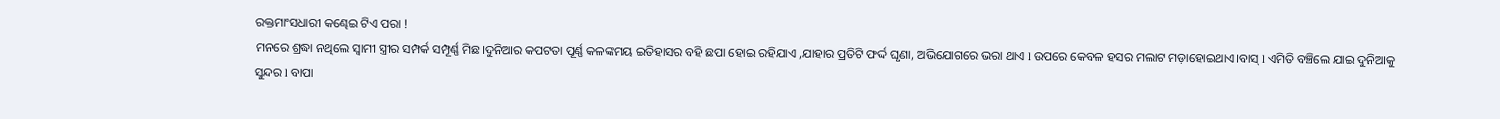ରକ୍ତମାଂସଧାରୀ କଣ୍ଢେଇ ଟିଏ ପରା !
ମନରେ ଶ୍ରଦ୍ଧା ନଥିଲେ ସ୍ୱାମୀ ସ୍ତ୍ରୀର ସମ୍ପର୍କ ସମ୍ପୂର୍ଣ୍ଣ ମିଛ।ଦୁନିଆର କପଟତା ପୂର୍ଣ୍ଣ କଳଙ୍କମୟ ଇତିହାସର ବହି ଛପା ହୋଇ ରହିଯାଏ ,ଯାହାର ପ୍ରତିଟି ଫର୍ଦ୍ଦ ଘୃଣା, ଅଭିଯୋଗରେ ଭରା ଥାଏ l ଉପରେ କେବଳ ହସର ମଲାଟ ମଡ଼ାହୋଇଥାଏ।ବାସ୍ l ଏମିତି ବଞ୍ଚିଲେ ଯାଇ ଦୁନିଆକୁ ସୁନ୍ଦର l ବାପା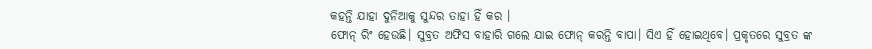କହନ୍ତି ଯାହା ଦୁନିଆକୁ ସୁନ୍ଦର ତାହା ହିଁ କର ।
ଫୋନ୍ ରିଂ ହେଉଛି। ସୁବ୍ରତ ଅଫିସ ବାହାରି ଗଲେ ଯାଇ ଫୋନ୍ କରନ୍ତି ବାପା। ସିଏ ହିଁ ହୋଇଥିବେ। ପ୍ରକୃତରେ ସୁବ୍ରତ ଙ୍କ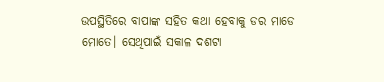ଉପସ୍ଥିତିରେ ବାପାଙ୍କ ସହିତ କଥା ହେବାକୁ ଡର ମାଡେ ମୋତେ। ସେଥିପାଇଁ ସକାଳ ଦଶଟା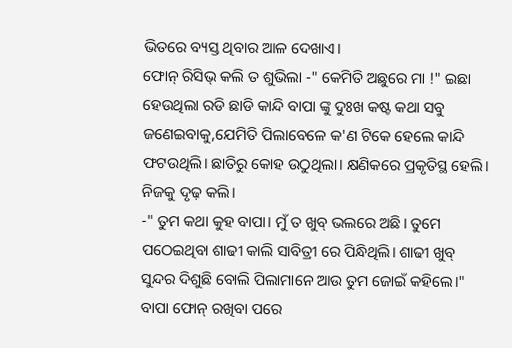ଭିତରେ ବ୍ୟସ୍ତ ଥିବାର ଆଳ ଦେଖାଏ।
ଫୋନ୍ ରିସିଭ୍ କଲି ତ ଶୁଭିଲା -" କେମିତି ଅଛୁରେ ମା !" ଇଛା ହେଉଥିଲା ରଡି ଛାଡି କାନ୍ଦି ବାପା ଙ୍କୁ ଦୁଃଖ କଷ୍ଟ କଥା ସବୁ ଜଣେଇବାକୁ,ଯେମିତି ପିଲାବେଳେ କ'ଣ ଟିକେ ହେଲେ କାନ୍ଦି ଫଟଉଥିଲି। ଛାତିରୁ କୋହ ଉଠୁଥିଲା। କ୍ଷଣିକରେ ପ୍ରକୃତିସ୍ଥ ହେଲି। ନିଜକୁ ଦୃଢ଼ କଲି।
-" ତୁମ କଥା କୁହ ବାପା। ମୁଁ ତ ଖୁବ୍ ଭଲରେ ଅଛି। ତୁମେ ପଠେଇଥିବା ଶାଢୀ କାଲି ସାବିତ୍ରୀ ରେ ପିନ୍ଧିଥିଲି। ଶାଢୀ ଖୁବ୍ ସୁନ୍ଦର ଦିଶୁଛି ବୋଲି ପିଲାମାନେ ଆଉ ତୁମ ଜୋଇଁ କହିଲେ।"
ବାପା ଫୋନ୍ ରଖିବା ପରେ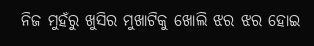ନିଜ ମୁହଁରୁ ଖୁସିର ମୁଖାଟିକୁ ଖୋଲି ଝର ଝର ହୋଇ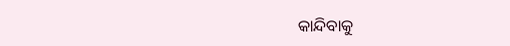କାନ୍ଦିବାକୁ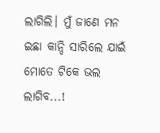ଲାଗିଲି। ମୁଁ ଜାଣେ ମନ ଇଛା କାନ୍ଦି ସାରିଲେ ଯାଇଁ ମୋତେ ଟିକେ ଭଲ ଲାଗିବ...!